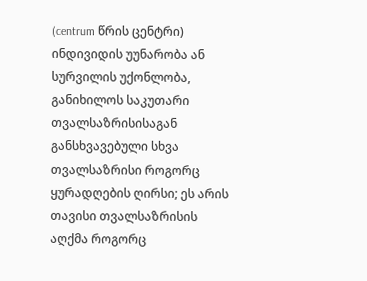(centrum წრის ცენტრი) ინდივიდის უუნარობა ან სურვილის უქონლობა, განიხილოს საკუთარი თვალსაზრისისაგან განსხვავებული სხვა თვალსაზრისი როგორც ყურადღების ღირსი; ეს არის თავისი თვალსაზრისის აღქმა როგორც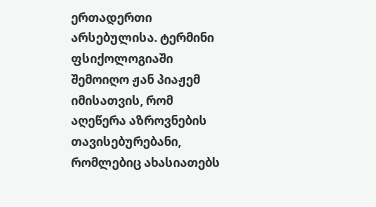ერთადერთი არსებულისა. ტერმინი ფსიქოლოგიაში შემოიღო ჟან პიაჟემ იმისათვის, რომ აღეწერა აზროვნების თავისებურებანი, რომლებიც ახასიათებს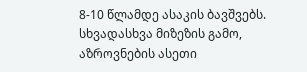8-10 წლამდე ასაკის ბავშვებს. სხვადასხვა მიზეზის გამო, აზროვნების ასეთი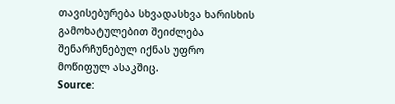თავისებურება სხვადასხვა ხარისხის გამოხატულებით შეიძლება შენარჩუნებულ იქნას უფრო მოწიფულ ასაკშიც.
Source: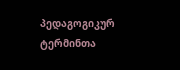პედაგოგიკურ ტერმინთა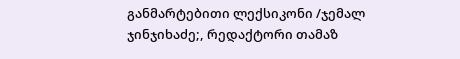განმარტებითი ლექსიკონი /ჯემალ ჯინჯიხაძე;, რედაქტორი თამაზ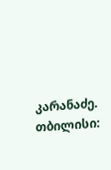კარანაძე. თბილისი: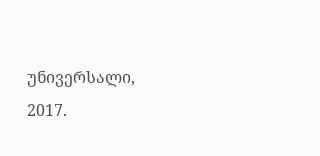უნივერსალი, 2017.